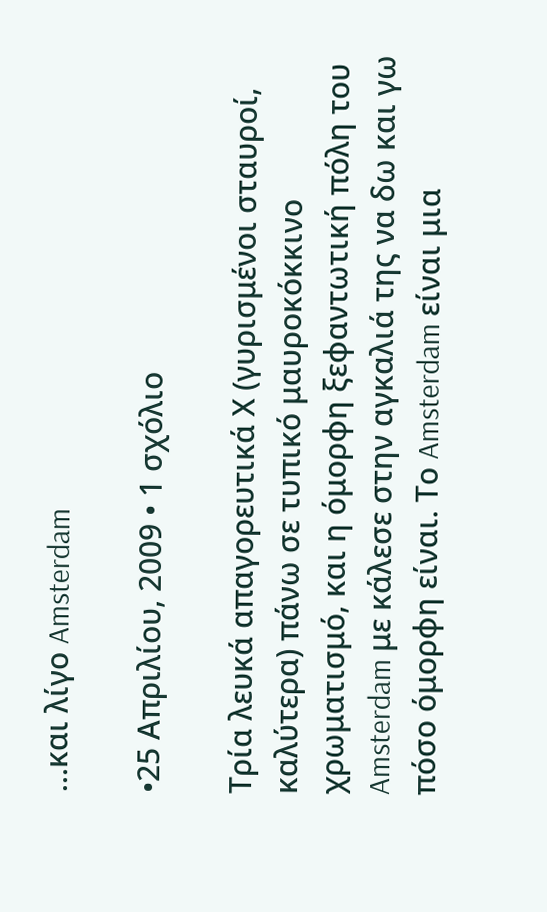…και λίγο Amsterdam

•25 Απριλίου, 2009 • 1 σχόλιο

Τρία λευκά απαγορευτικά Χ (γυρισμένοι σταυροί, καλύτερα) πάνω σε τυπικό μαυροκόκκινο χρωματισμό, και η όμορφη ξεφαντωτική πόλη του Amsterdam με κάλεσε στην αγκαλιά της να δω και γω πόσο όμορφη είναι. Το Amsterdam είναι μια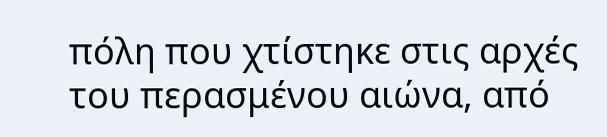πόλη που χτίστηκε στις αρχές του περασμένου αιώνα, από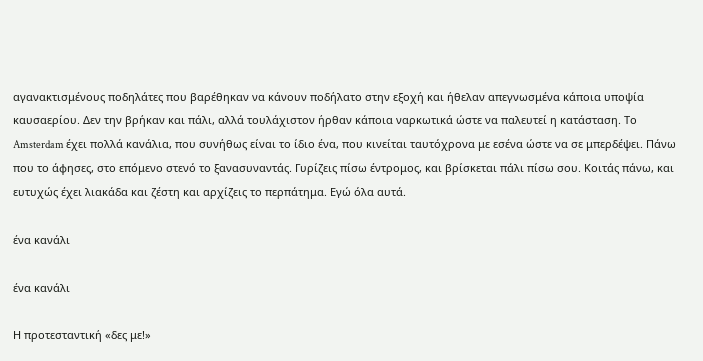αγανακτισμένους ποδηλάτες που βαρέθηκαν να κάνουν ποδήλατο στην εξοχή και ήθελαν απεγνωσμένα κάποια υποψία καυσαερίου. Δεν την βρήκαν και πάλι, αλλά τουλάχιστον ήρθαν κάποια ναρκωτικά ώστε να παλευτεί η κατάσταση. Το Amsterdam έχει πολλά κανάλια, που συνήθως είναι το ίδιο ένα, που κινείται ταυτόχρονα με εσένα ώστε να σε μπερδέψει. Πάνω που το άφησες, στο επόμενο στενό το ξανασυναντάς. Γυρίζεις πίσω έντρομος, και βρίσκεται πάλι πίσω σου. Κοιτάς πάνω, και ευτυχώς έχει λιακάδα και ζέστη και αρχίζεις το περπάτημα. Εγώ όλα αυτά.

ένα κανάλι

ένα κανάλι

Η προτεσταντική «δες με!»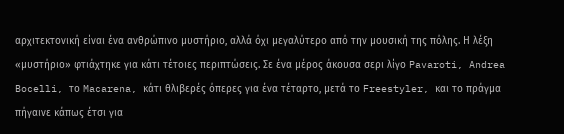αρχιτεκτονική είναι ένα ανθρώπινο μυστήριο, αλλά όχι μεγαλύτερο από την μουσική της πόλης. Η λέξη «μυστήριο» φτιάχτηκε για κάτι τέτοιες περιπτώσεις. Σε ένα μέρος άκουσα σερι λίγο Pavaroti, Andrea Bocelli, το Macarena, κάτι θλιβερές όπερες για ένα τέταρτο, μετά το Freestyler, και το πράγμα πήγαινε κάπως έτσι για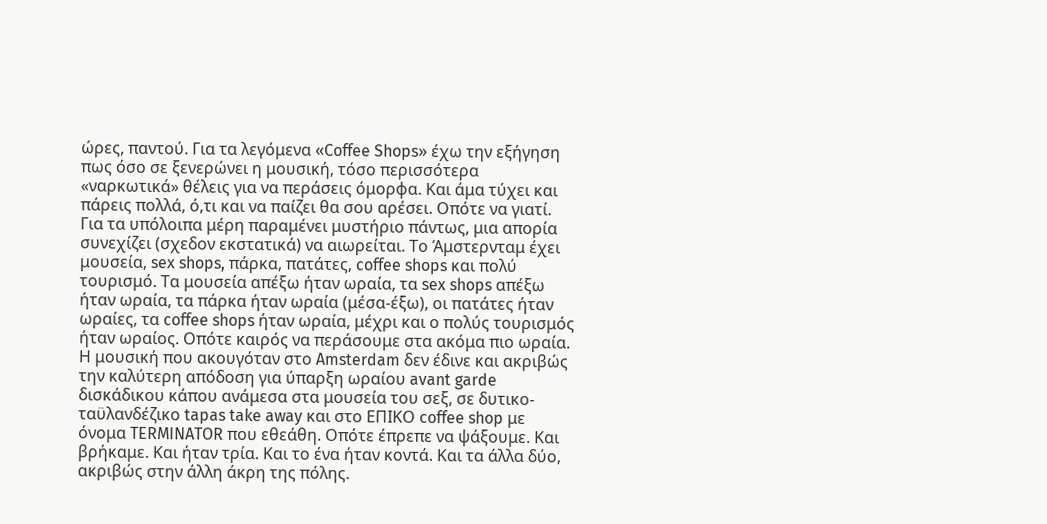ώρες, παντού. Για τα λεγόμενα «Coffee Shops» έχω την εξήγηση πως όσο σε ξενερώνει η μουσική, τόσο περισσότερα «ναρκωτικά» θέλεις για να περάσεις όμορφα. Και άμα τύχει και πάρεις πολλά, ό,τι και να παίζει θα σου αρέσει. Οπότε να γιατί. Για τα υπόλοιπα μέρη παραμένει μυστήριο πάντως, μια απορία συνεχίζει (σχεδον εκστατικά) να αιωρείται. Το Άμστερνταμ έχει μουσεία, sex shops, πάρκα, πατάτες, coffee shops και πολύ τουρισμό. Τα μουσεία απέξω ήταν ωραία, τα sex shops απέξω ήταν ωραία, τα πάρκα ήταν ωραία (μέσα-έξω), οι πατάτες ήταν ωραίες, τα coffee shops ήταν ωραία, μέχρι και ο πολύς τουρισμός ήταν ωραίος. Οπότε καιρός να περάσουμε στα ακόμα πιο ωραία. Η μουσική που ακουγόταν στο Amsterdam δεν έδινε και ακριβώς την καλύτερη απόδοση για ύπαρξη ωραίου avant garde δισκάδικου κάπου ανάμεσα στα μουσεία του σεξ, σε δυτικο-ταϋλανδέζικο tapas take away και στο ΕΠΙΚΟ coffee shop με όνομα TERMINATOR που εθεάθη. Οπότε έπρεπε να ψάξουμε. Και βρήκαμε. Και ήταν τρία. Και το ένα ήταν κοντά. Και τα άλλα δύο, ακριβώς στην άλλη άκρη της πόλης.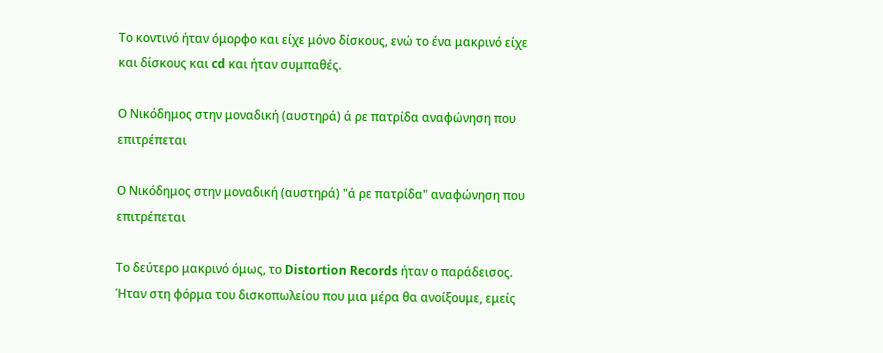Το κοντινό ήταν όμορφο και είχε μόνο δίσκους, ενώ το ένα μακρινό είχε και δίσκους και cd και ήταν συμπαθές.

Ο Νικόδημος στην μοναδική (αυστηρά) ά ρε πατρίδα αναφώνηση που επιτρέπεται

Ο Νικόδημος στην μοναδική (αυστηρά) "ά ρε πατρίδα" αναφώνηση που επιτρέπεται

Το δεύτερο μακρινό όμως, το Distortion Records ήταν ο παράδεισος. Ήταν στη φόρμα του δισκοπωλείου που μια μέρα θα ανοίξουμε, εμείς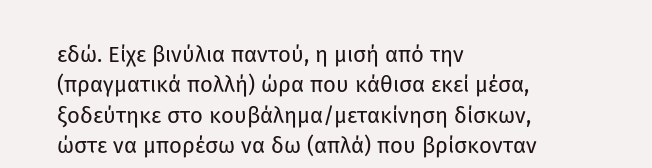εδώ. Είχε βινύλια παντού, η μισή από την (πραγματικά πολλή) ώρα που κάθισα εκεί μέσα, ξοδεύτηκε στο κουβάλημα/μετακίνηση δίσκων, ώστε να μπορέσω να δω (απλά) που βρίσκονταν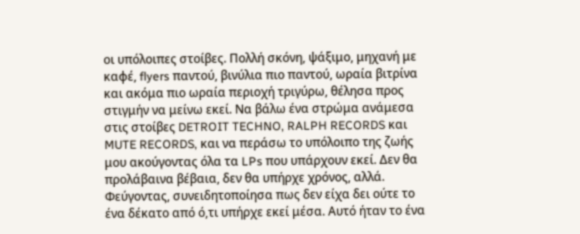οι υπόλοιπες στοίβες. Πολλή σκόνη, ψάξιμο, μηχανή με καφέ, flyers παντού, βινύλια πιο παντού, ωραία βιτρίνα και ακόμα πιο ωραία περιοχή τριγύρω, θέλησα προς στιγμήν να μείνω εκεί. Να βάλω ένα στρώμα ανάμεσα στις στοίβες DETROIT TECHNO, RALPH RECORDS και MUTE RECORDS, και να περάσω το υπόλοιπο της ζωής μου ακούγοντας όλα τα LPs που υπάρχουν εκεί. Δεν θα προλάβαινα βέβαια, δεν θα υπήρχε χρόνος, αλλά. Φεύγοντας, συνειδητοποίησα πως δεν είχα δει ούτε το ένα δέκατο από ό,τι υπήρχε εκεί μέσα. Αυτό ήταν το ένα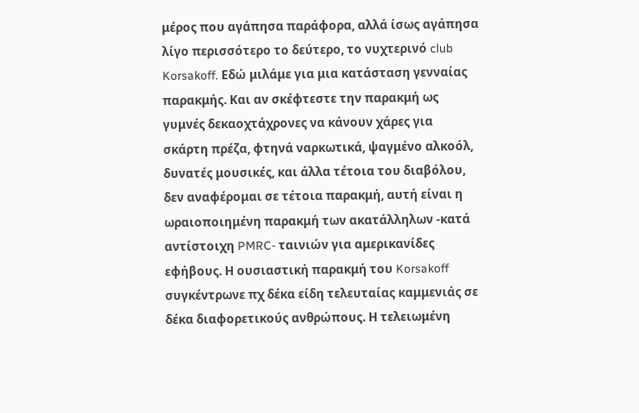μέρος που αγάπησα παράφορα, αλλά ίσως αγάπησα λίγο περισσότερο το δεύτερο, το νυχτερινό club Korsakoff. Εδώ μιλάμε για μια κατάσταση γενναίας παρακμής. Και αν σκέφτεστε την παρακμή ως γυμνές δεκαοχτάχρονες να κάνουν χάρες για σκάρτη πρέζα, φτηνά ναρκωτικά, ψαγμένο αλκοόλ, δυνατές μουσικές, και άλλα τέτοια του διαβόλου, δεν αναφέρομαι σε τέτοια παρακμή, αυτή είναι η ωραιοποιημένη παρακμή των ακατάλληλων -κατά αντίστοιχη PMRC- ταινιών για αμερικανίδες εφήβους. Η ουσιαστική παρακμή του Korsakoff συγκέντρωνε πχ δέκα είδη τελευταίας καμμενιάς σε δέκα διαφορετικούς ανθρώπους. Η τελειωμένη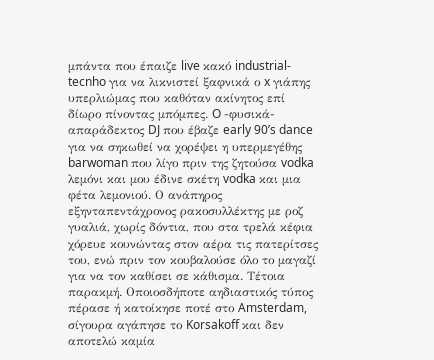μπάντα που έπαιζε live κακό industrial-tecnho για να λικνιστεί ξαφνικά ο x γιάπης υπερλιώμας που καθόταν ακίνητος επί δίωρο πίνοντας μπόμπες. O -φυσικά- απαράδεκτος DJ που έβαζε early 90’s dance για να σηκωθεί να χορέψει η υπερμεγέθης barwoman που λίγο πριν της ζητούσα vodka λεμόνι και μου έδινε σκέτη vodka και μια φέτα λεμονιού. Ο ανάπηρος εξηνταπεντάχρονος ρακοσυλλέκτης με ροζ γυαλιά, χωρίς δόντια, που στα τρελά κέφια χόρευε κουνώντας στον αέρα τις πατερίτσες του, ενώ πριν τον κουβαλούσε όλο το μαγαζί για να τον καθίσει σε κάθισμα. Τέτοια παρακμή. Οποιοσδήποτε αηδιαστικός τύπος πέρασε ή κατοίκησε ποτέ στο Amsterdam, σίγουρα αγάπησε το Korsakoff και δεν αποτελώ καμία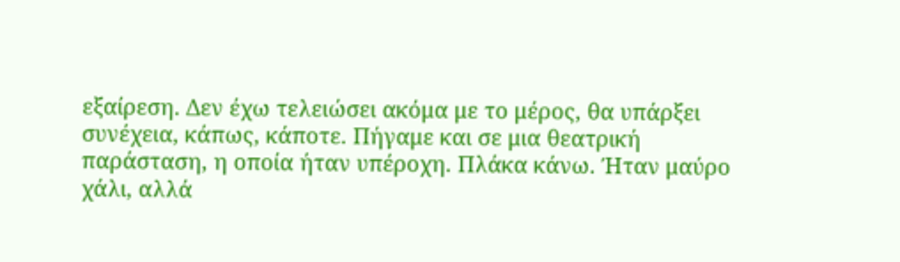εξαίρεση. Δεν έχω τελειώσει ακόμα με το μέρος, θα υπάρξει συνέχεια, κάπως, κάποτε. Πήγαμε και σε μια θεατρική παράσταση, η οποία ήταν υπέροχη. Πλάκα κάνω. Ήταν μαύρο χάλι, αλλά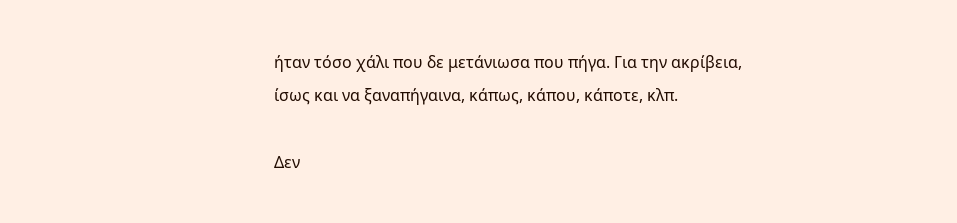ήταν τόσο χάλι που δε μετάνιωσα που πήγα. Για την ακρίβεια, ίσως και να ξαναπήγαινα, κάπως, κάπου, κάποτε, κλπ.

Δεν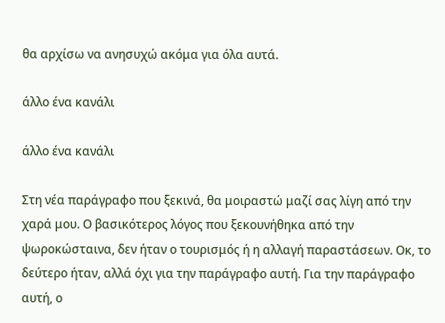θα αρχίσω να ανησυχώ ακόμα για όλα αυτά.

άλλο ένα κανάλι

άλλο ένα κανάλι

Στη νέα παράγραφο που ξεκινά, θα μοιραστώ μαζί σας λίγη από την χαρά μου. Ο βασικότερος λόγος που ξεκουνήθηκα από την ψωροκώσταινα, δεν ήταν ο τουρισμός ή η αλλαγή παραστάσεων. Οκ, το δεύτερο ήταν, αλλά όχι για την παράγραφο αυτή. Για την παράγραφο αυτή, ο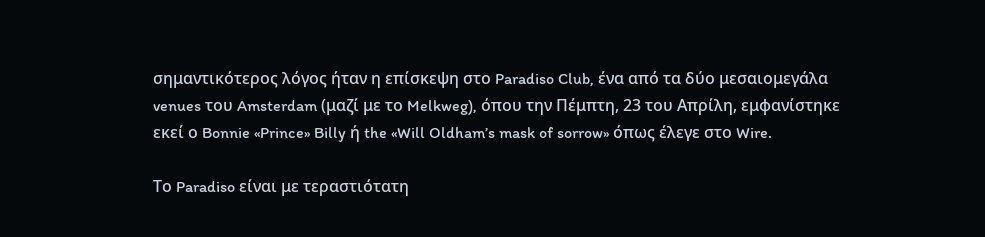σημαντικότερος λόγος ήταν η επίσκεψη στο Paradiso Club, ένα από τα δύο μεσαιομεγάλα venues του Amsterdam (μαζί με το Melkweg), όπου την Πέμπτη, 23 του Απρίλη, εμφανίστηκε εκεί ο Bonnie «Prince» Billy ή the «Will Oldham’s mask of sorrow» όπως έλεγε στο Wire.

Το Paradiso είναι με τεραστιότατη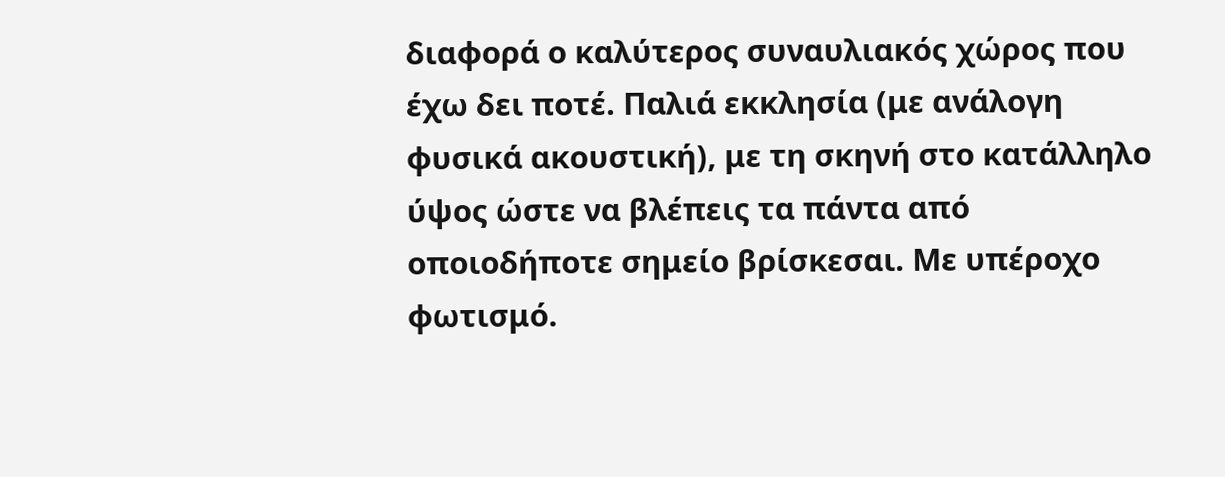διαφορά ο καλύτερος συναυλιακός χώρος που έχω δει ποτέ. Παλιά εκκλησία (με ανάλογη φυσικά ακουστική), με τη σκηνή στο κατάλληλο ύψος ώστε να βλέπεις τα πάντα από οποιοδήποτε σημείο βρίσκεσαι. Με υπέροχο φωτισμό.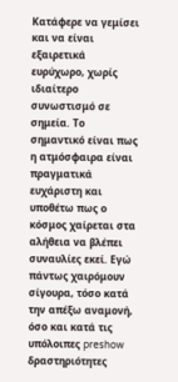Κατάφερε να γεμίσει και να είναι εξαιρετικά ευρύχωρο, χωρίς ιδιαίτερο συνωστισμό σε σημεία. Το σημαντικό είναι πως η ατμόσφαιρα είναι πραγματικά ευχάριστη και υποθέτω πως ο κόσμος χαίρεται στα αλήθεια να βλέπει συναυλίες εκεί. Εγώ πάντως χαιρόμουν σίγουρα, τόσο κατά την απέξω αναμονή, όσο και κατά τις υπόλοιπες preshow δραστηριότητες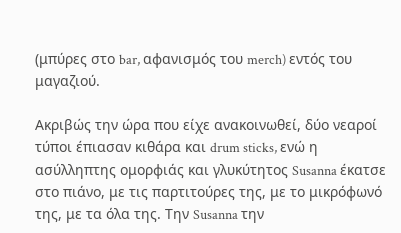(μπύρες στο bar, αφανισμός του merch) εντός του μαγαζιού.

Ακριβώς την ώρα που είχε ανακοινωθεί, δύο νεαροί τύποι έπιασαν κιθάρα και drum sticks, ενώ η ασύλληπτης ομορφιάς και γλυκύτητος Susanna έκατσε στο πιάνο, με τις παρτιτούρες της, με το μικρόφωνό της, με τα όλα της. Την Susanna την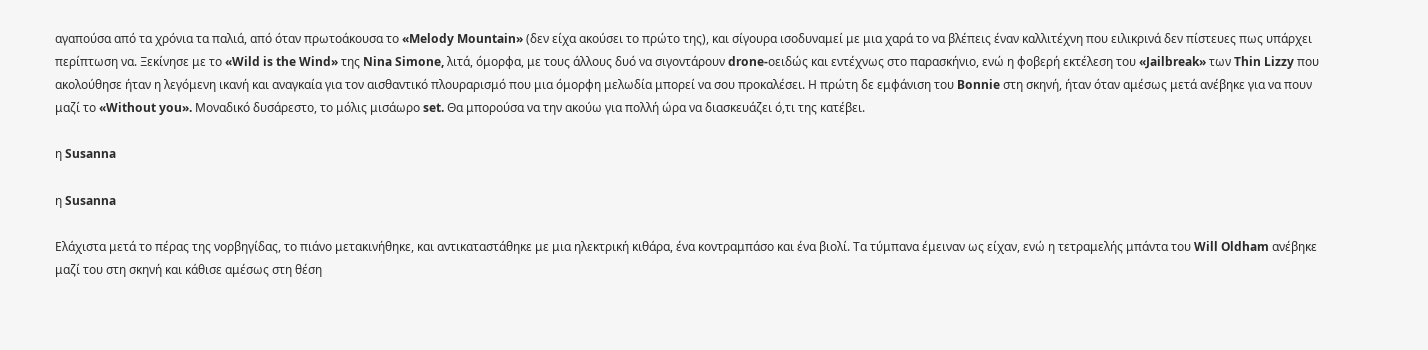αγαπούσα από τα χρόνια τα παλιά, από όταν πρωτοάκουσα το «Melody Mountain» (δεν είχα ακούσει το πρώτο της), και σίγουρα ισοδυναμεί με μια χαρά το να βλέπεις έναν καλλιτέχνη που ειλικρινά δεν πίστευες πως υπάρχει περίπτωση να. Ξεκίνησε με το «Wild is the Wind» της Nina Simone, λιτά, όμορφα, με τους άλλους δυό να σιγοντάρουν drone-οειδώς και εντέχνως στο παρασκήνιο, ενώ η φοβερή εκτέλεση του «Jailbreak» των Thin Lizzy που ακολούθησε ήταν η λεγόμενη ικανή και αναγκαία για τον αισθαντικό πλουραρισμό που μια όμορφη μελωδία μπορεί να σου προκαλέσει. Η πρώτη δε εμφάνιση του Bonnie στη σκηνή, ήταν όταν αμέσως μετά ανέβηκε για να πουν μαζί το «Without you». Μοναδικό δυσάρεστο, το μόλις μισάωρο set. Θα μπορούσα να την ακούω για πολλή ώρα να διασκευάζει ό,τι της κατέβει.

η Susanna

η Susanna

Ελάχιστα μετά το πέρας της νορβηγίδας, το πιάνο μετακινήθηκε, και αντικαταστάθηκε με μια ηλεκτρική κιθάρα, ένα κοντραμπάσο και ένα βιολί. Τα τύμπανα έμειναν ως είχαν, ενώ η τετραμελής μπάντα του Will Oldham ανέβηκε μαζί του στη σκηνή και κάθισε αμέσως στη θέση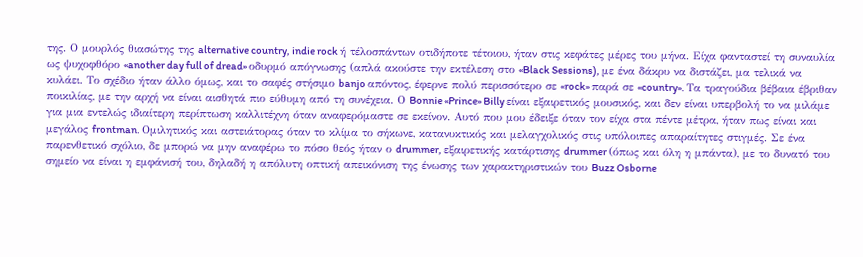της. Ο μουρλός θιασώτης της alternative country, indie rock ή τέλοσπάντων οτιδήποτε τέτοιου, ήταν στις κεφάτες μέρες του μήνα. Είχα φανταστεί τη συναυλία ως ψυχοφθόρο «another day full of dread» οδυρμό απόγνωσης (απλά ακούστε την εκτέλεση στο «Black Sessions), με ένα δάκρυ να διστάζει, μα τελικά να κυλάει. Το σχέδιο ήταν άλλο όμως, και το σαφές στήσιμο banjo απόντος, έφερνε πολύ περισσότερο σε «rock» παρά σε «country». Τα τραγούδια βέβαια έβριθαν ποικιλίας, με την αρχή να είναι αισθητά πιο εύθυμη από τη συνέχεια. Ο Bonnie «Prince» Billy είναι εξαιρετικός μουσικός, και δεν είναι υπερβολή το να μιλάμε για μια εντελώς ιδιαίτερη περίπτωση καλλιτέχνη όταν αναφερόμαστε σε εκείνον. Αυτό που μου έδειξε όταν τον είχα στα πέντε μέτρα, ήταν πως είναι και μεγάλος frontman. Ομιλητικός και αστειάτορας όταν το κλίμα το σήκωνε, κατανυκτικός και μελαγχολικός στις υπόλοιπες απαραίτητες στιγμές. Σε ένα παρενθετικό σχόλιο, δε μπορώ να μην αναφέρω το πόσο θεός ήταν ο drummer, εξαιρετικής κατάρτισης drummer (όπως και όλη η μπάντα), με το δυνατό του σημείο να είναι η εμφάνισή του, δηλαδή η απόλυτη οπτική απεικόνιση της ένωσης των χαρακτηριστικών του Buzz Osborne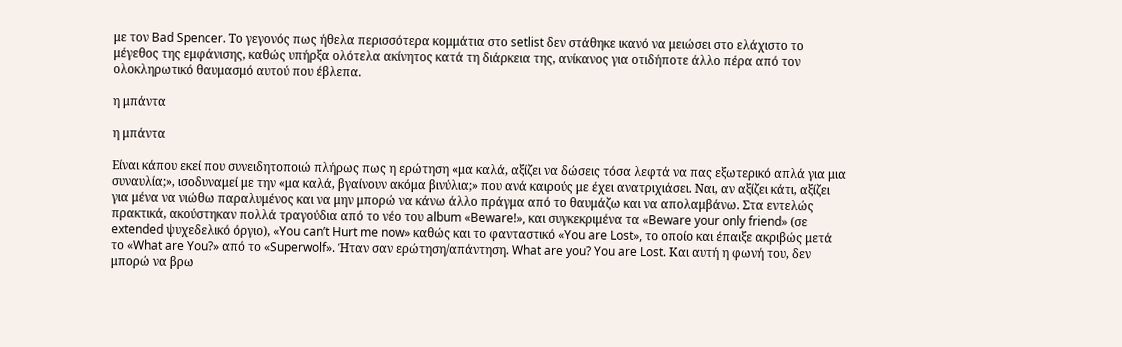με τον Bad Spencer. Το γεγονός πως ήθελα περισσότερα κομμάτια στο setlist δεν στάθηκε ικανό να μειώσει στο ελάχιστο το μέγεθος της εμφάνισης, καθώς υπήρξα ολότελα ακίνητος κατά τη διάρκεια της, ανίκανος για οτιδήποτε άλλο πέρα από τον ολοκληρωτικό θαυμασμό αυτού που έβλεπα.

η μπάντα

η μπάντα

Είναι κάπου εκεί που συνειδητοποιώ πλήρως πως η ερώτηση «μα καλά, αξίζει να δώσεις τόσα λεφτά να πας εξωτερικό απλά για μια συναυλία;», ισοδυναμεί με την «μα καλά, βγαίνουν ακόμα βινύλια;» που ανά καιρούς με έχει ανατριχιάσει. Ναι, αν αξίζει κάτι, αξίζει για μένα να νιώθω παραλυμένος και να μην μπορώ να κάνω άλλο πράγμα από το θαυμάζω και να απολαμβάνω. Στα εντελώς πρακτικά, ακούστηκαν πολλά τραγούδια από το νέο του album «Beware!», και συγκεκριμένα τα «Beware your only friend» (σε extended ψυχεδελικό όργιο), «You can’t Hurt me now» καθώς και το φανταστικό «You are Lost», το οποίο και έπαιξε ακριβώς μετά το «What are You?» από το «Superwolf». Ήταν σαν ερώτηση/απάντηση. What are you? You are Lost. Και αυτή η φωνή του, δεν μπορώ να βρω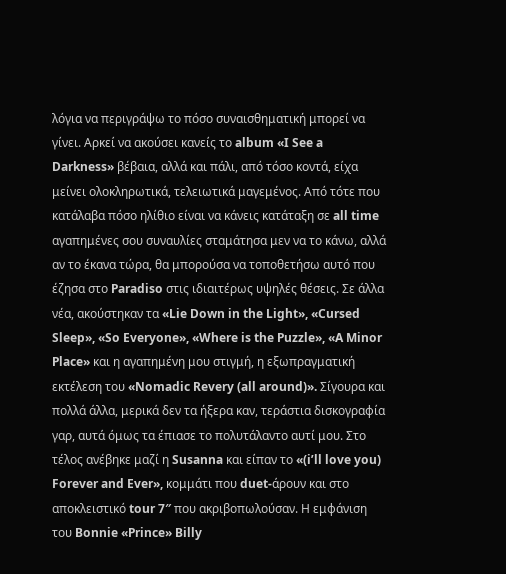λόγια να περιγράψω το πόσο συναισθηματική μπορεί να γίνει. Αρκεί να ακούσει κανείς το album «I See a Darkness» βέβαια, αλλά και πάλι, από τόσο κοντά, είχα μείνει ολοκληρωτικά, τελειωτικά μαγεμένος. Από τότε που κατάλαβα πόσο ηλίθιο είναι να κάνεις κατάταξη σε all time αγαπημένες σου συναυλίες σταμάτησα μεν να το κάνω, αλλά αν το έκανα τώρα, θα μπορούσα να τοποθετήσω αυτό που έζησα στο Paradiso στις ιδιαιτέρως υψηλές θέσεις. Σε άλλα νέα, ακούστηκαν τα «Lie Down in the Light», «Cursed Sleep», «So Everyone», «Where is the Puzzle», «A Minor Place» και η αγαπημένη μου στιγμή, η εξωπραγματική εκτέλεση του «Nomadic Revery (all around)». Σίγουρα και πολλά άλλα, μερικά δεν τα ήξερα καν, τεράστια δισκογραφία γαρ, αυτά όμως τα έπιασε το πολυτάλαντο αυτί μου. Στο τέλος ανέβηκε μαζί η Susanna και είπαν το «(i’ll love you) Forever and Ever», κομμάτι που duet-άρουν και στο αποκλειστικό tour 7″ που ακριβοπωλούσαν. Η εμφάνιση του Bonnie «Prince» Billy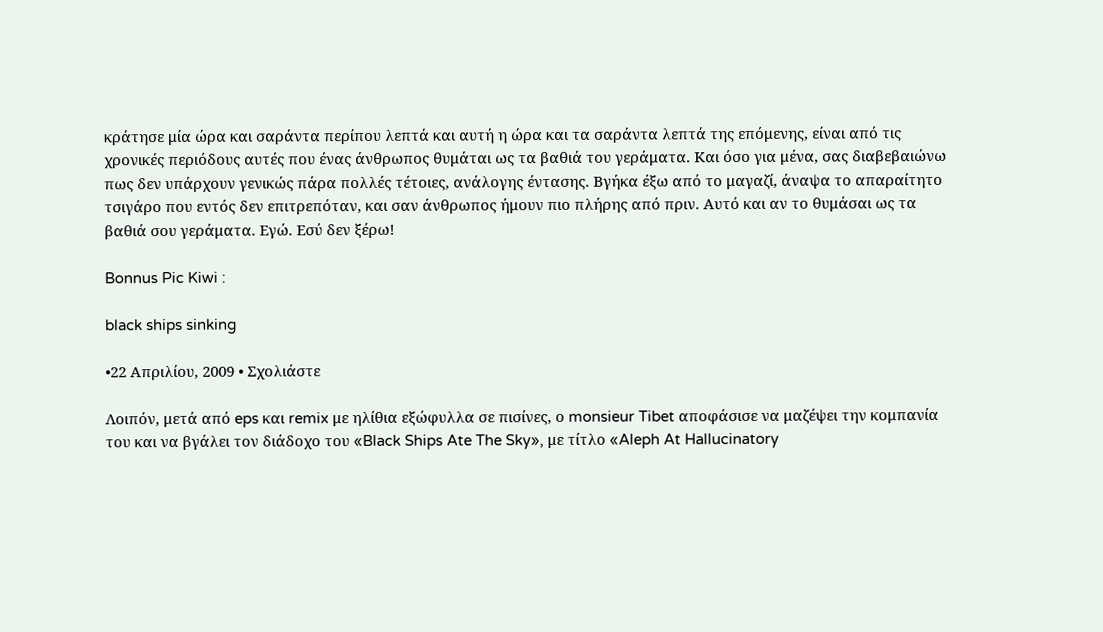κράτησε μία ώρα και σαράντα περίπου λεπτά και αυτή η ώρα και τα σαράντα λεπτά της επόμενης, είναι από τις χρονικές περιόδους αυτές που ένας άνθρωπος θυμάται ως τα βαθιά του γεράματα. Και όσο για μένα, σας διαβεβαιώνω πως δεν υπάρχουν γενικώς πάρα πολλές τέτοιες, ανάλογης έντασης. Βγήκα έξω από το μαγαζί, άναψα το απαραίτητο τσιγάρο που εντός δεν επιτρεπόταν, και σαν άνθρωπος ήμουν πιο πλήρης από πριν. Αυτό και αν το θυμάσαι ως τα βαθιά σου γεράματα. Εγώ. Εσύ δεν ξέρω!

Bonnus Pic Kiwi :

black ships sinking

•22 Απριλίου, 2009 • Σχολιάστε

Λοιπόν, μετά από eps και remix με ηλίθια εξώφυλλα σε πισίνες, ο monsieur Tibet αποφάσισε να μαζέψει την κομπανία του και να βγάλει τον διάδοχο του «Black Ships Ate The Sky», με τίτλο «Aleph At Hallucinatory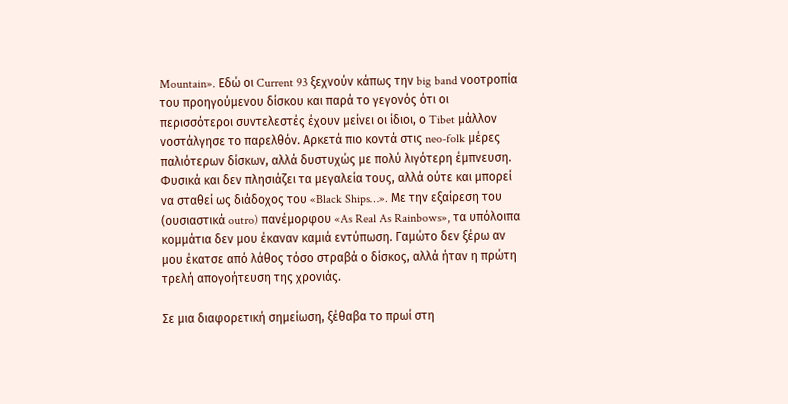Mountain». Εδώ οι Current 93 ξεχνούν κάπως την big band νοοτροπία του προηγούμενου δίσκου και παρά το γεγονός ότι οι περισσότεροι συντελεστές έχουν μείνει οι ίδιοι, ο Tibet μάλλον νοστάλγησε το παρελθόν. Αρκετά πιο κοντά στις neo-folk μέρες παλιότερων δίσκων, αλλά δυστυχώς με πολύ λιγότερη έμπνευση. Φυσικά και δεν πλησιάζει τα μεγαλεία τους, αλλά ούτε και μπορεί να σταθεί ως διάδοχος του «Black Ships…». Με την εξαίρεση του (ουσιαστικά outro) πανέμορφου «As Real As Rainbows», τα υπόλοιπα κομμάτια δεν μου έκαναν καμιά εντύπωση. Γαμώτο δεν ξέρω αν μου έκατσε από λάθος τόσο στραβά ο δίσκος, αλλά ήταν η πρώτη τρελή απογοήτευση της χρονιάς.

Σε μια διαφορετική σημείωση, ξέθαβα το πρωί στη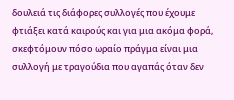δουλειά τις διάφορες συλλογές που έχουμε φτιάξει κατά καιρούς και για μια ακόμα φορά, σκεφτόμουν πόσο ωραίο πράγμα είναι μια συλλογή με τραγούδια που αγαπάς όταν δεν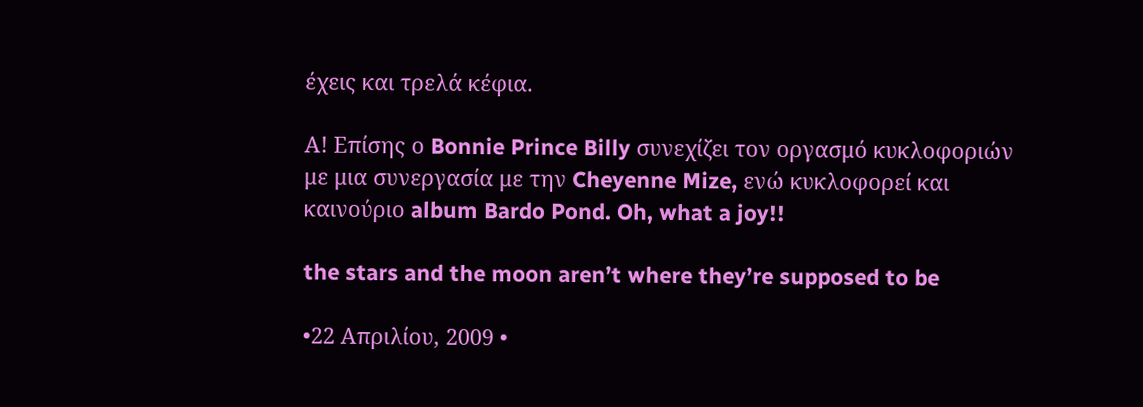έχεις και τρελά κέφια.

Α! Επίσης ο Bonnie Prince Billy συνεχίζει τον οργασμό κυκλοφοριών με μια συνεργασία με την Cheyenne Mize, ενώ κυκλοφορεί και καινούριο album Bardo Pond. Oh, what a joy!!

the stars and the moon aren’t where they’re supposed to be

•22 Απριλίου, 2009 •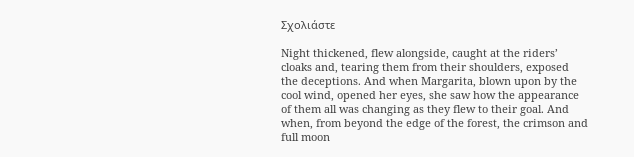Σχολιάστε

Night thickened, flew alongside, caught at the riders’ cloaks and, tearing them from their shoulders, exposed the deceptions. And when Margarita, blown upon by the cool wind, opened her eyes, she saw how the appearance of them all was changing as they flew to their goal. And when, from beyond the edge of the forest, the crimson and full moon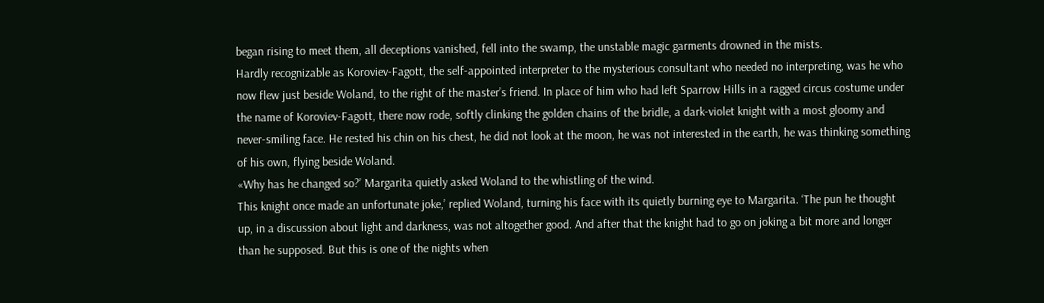began rising to meet them, all deceptions vanished, fell into the swamp, the unstable magic garments drowned in the mists.
Hardly recognizable as Koroviev-Fagott, the self-appointed interpreter to the mysterious consultant who needed no interpreting, was he who now flew just beside Woland, to the right of the master’s friend. In place of him who had left Sparrow Hills in a ragged circus costume under the name of Koroviev-Fagott, there now rode, softly clinking the golden chains of the bridle, a dark-violet knight with a most gloomy and never-smiling face. He rested his chin on his chest, he did not look at the moon, he was not interested in the earth, he was thinking something of his own, flying beside Woland.
«Why has he changed so?’ Margarita quietly asked Woland to the whistling of the wind.
This knight once made an unfortunate joke,’ replied Woland, turning his face with its quietly burning eye to Margarita. ‘The pun he thought up, in a discussion about light and darkness, was not altogether good. And after that the knight had to go on joking a bit more and longer than he supposed. But this is one of the nights when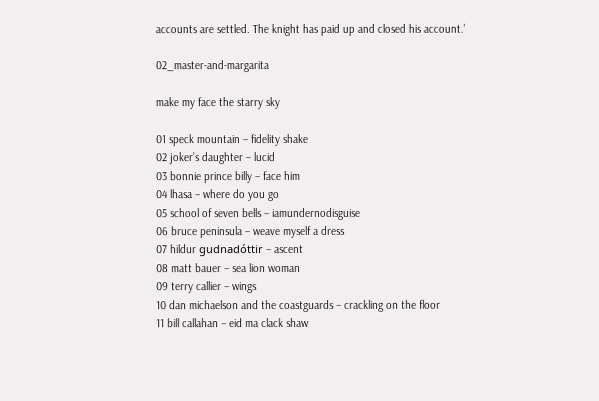accounts are settled. The knight has paid up and closed his account.’

02_master-and-margarita

make my face the starry sky

01 speck mountain – fidelity shake
02 joker’s daughter – lucid
03 bonnie prince billy – face him
04 lhasa – where do you go
05 school of seven bells – iamundernodisguise
06 bruce peninsula – weave myself a dress
07 hildur gudnadóttir – ascent
08 matt bauer – sea lion woman
09 terry callier – wings
10 dan michaelson and the coastguards – crackling on the floor
11 bill callahan – eid ma clack shaw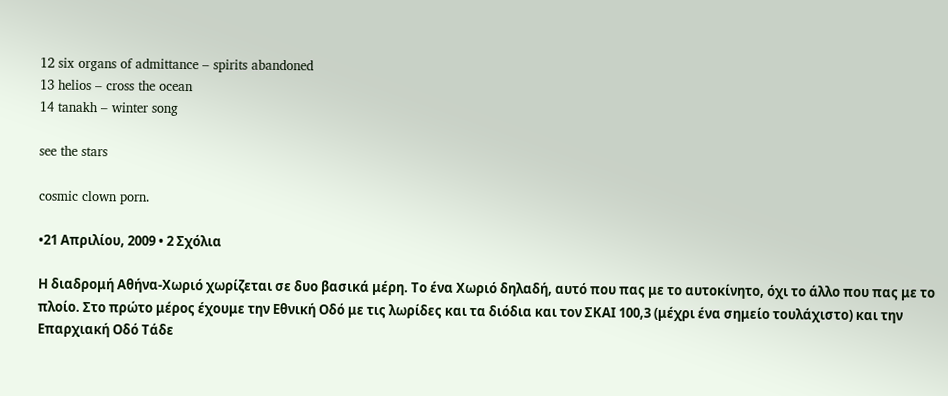12 six organs of admittance – spirits abandoned
13 helios – cross the ocean
14 tanakh – winter song

see the stars

cosmic clown porn.

•21 Απριλίου, 2009 • 2 Σχόλια

Η διαδρομή Αθήνα-Χωριό χωρίζεται σε δυο βασικά μέρη. Το ένα Χωριό δηλαδή, αυτό που πας με το αυτοκίνητο, όχι το άλλο που πας με το πλοίο. Στο πρώτο μέρος έχουμε την Εθνική Οδό με τις λωρίδες και τα διόδια και τον ΣΚΑΙ 100,3 (μέχρι ένα σημείο τουλάχιστο) και την Επαρχιακή Οδό Τάδε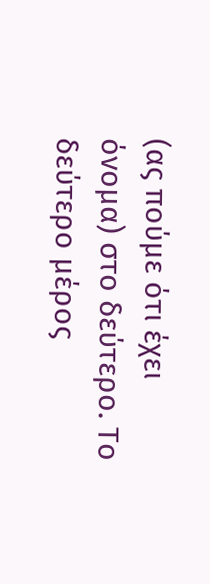(ας πούμε ότι έχει όνομα) στο δεύτερο. Το δεύτερο μέρος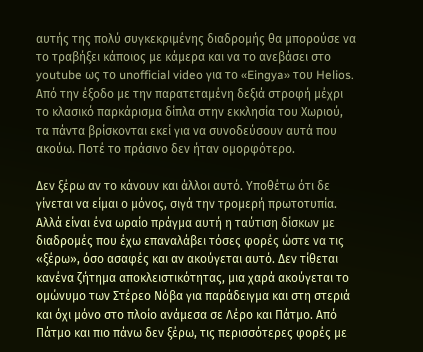αυτής της πολύ συγκεκριμένης διαδρομής θα μπορούσε να το τραβήξει κάποιος με κάμερα και να το ανεβάσει στο youtube ως το unofficial video για το «Eingya» του Helios. Από την έξοδο με την παρατεταμένη δεξιά στροφή μέχρι το κλασικό παρκάρισμα δίπλα στην εκκλησία του Χωριού, τα πάντα βρίσκονται εκεί για να συνοδεύσουν αυτά που ακούω. Ποτέ το πράσινο δεν ήταν ομορφότερο.

Δεν ξέρω αν το κάνουν και άλλοι αυτό. Υποθέτω ότι δε γίνεται να είμαι ο μόνος, σιγά την τρομερή πρωτοτυπία. Αλλά είναι ένα ωραίο πράγμα αυτή η ταύτιση δίσκων με διαδρομές που έχω επαναλάβει τόσες φορές ώστε να τις «ξέρω», όσο ασαφές και αν ακούγεται αυτό. Δεν τίθεται κανένα ζήτημα αποκλειστικότητας, μια χαρά ακούγεται το ομώνυμο των Στέρεο Νόβα για παράδειγμα και στη στεριά και όχι μόνο στο πλοίο ανάμεσα σε Λέρο και Πάτμο. Από Πάτμο και πιο πάνω δεν ξέρω, τις περισσότερες φορές με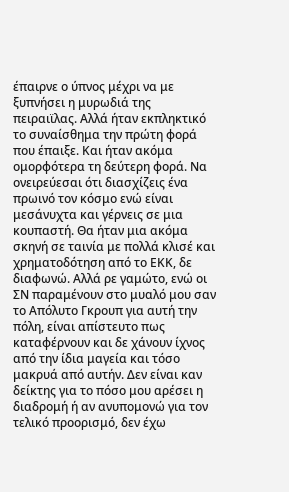έπαιρνε ο ύπνος μέχρι να με ξυπνήσει η μυρωδιά της πειραιϊλας. Αλλά ήταν εκπληκτικό το συναίσθημα την πρώτη φορά που έπαιξε. Και ήταν ακόμα ομορφότερα τη δεύτερη φορά. Να ονειρεύεσαι ότι διασχίζεις ένα πρωινό τον κόσμο ενώ είναι μεσάνυχτα και γέρνεις σε μια κουπαστή. Θα ήταν μια ακόμα σκηνή σε ταινία με πολλά κλισέ και χρηματοδότηση από το ΕΚΚ, δε διαφωνώ. Αλλά ρε γαμώτο, ενώ οι ΣΝ παραμένουν στο μυαλό μου σαν το Απόλυτο Γκρουπ για αυτή την πόλη, είναι απίστευτο πως καταφέρνουν και δε χάνουν ίχνος από την ίδια μαγεία και τόσο μακρυά από αυτήν. Δεν είναι καν δείκτης για το πόσο μου αρέσει η διαδρομή ή αν ανυπομονώ για τον τελικό προορισμό, δεν έχω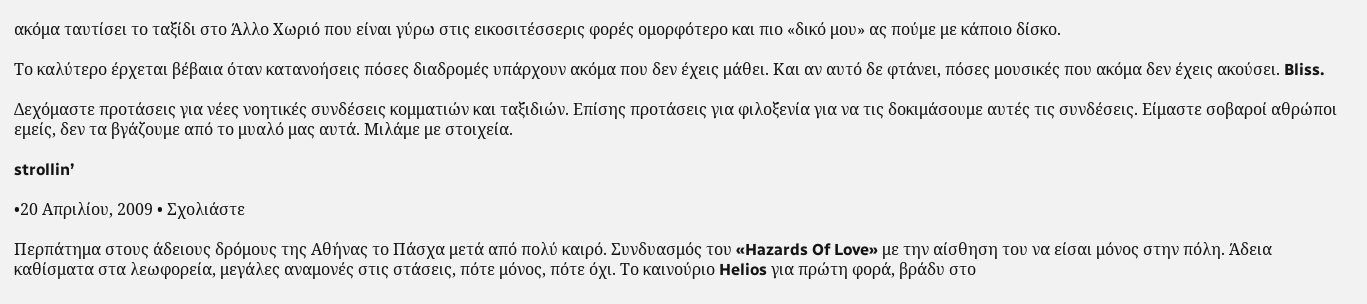ακόμα ταυτίσει το ταξίδι στο Άλλο Χωριό που είναι γύρω στις εικοσιτέσσερις φορές ομορφότερο και πιο «δικό μου» ας πούμε με κάποιο δίσκο.

Το καλύτερο έρχεται βέβαια όταν κατανοήσεις πόσες διαδρομές υπάρχουν ακόμα που δεν έχεις μάθει. Και αν αυτό δε φτάνει, πόσες μουσικές που ακόμα δεν έχεις ακούσει. Bliss.

Δεχόμαστε προτάσεις για νέες νοητικές συνδέσεις κομματιών και ταξιδιών. Επίσης προτάσεις για φιλοξενία για να τις δοκιμάσουμε αυτές τις συνδέσεις. Είμαστε σοβαροί αθρώποι εμείς, δεν τα βγάζουμε από το μυαλό μας αυτά. Μιλάμε με στοιχεία.

strollin’

•20 Απριλίου, 2009 • Σχολιάστε

Περπάτημα στους άδειους δρόμους της Αθήνας το Πάσχα μετά από πολύ καιρό. Συνδυασμός του «Hazards Of Love» με την αίσθηση του να είσαι μόνος στην πόλη. Άδεια καθίσματα στα λεωφορεία, μεγάλες αναμονές στις στάσεις, πότε μόνος, πότε όχι. Το καινούριο Helios για πρώτη φορά, βράδυ στο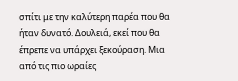σπίτι με την καλύτερη παρέα που θα ήταν δυνατό. Δουλειά, εκεί που θα έπρεπε να υπάρχει ξεκούραση. Μια από τις πιο ωραίες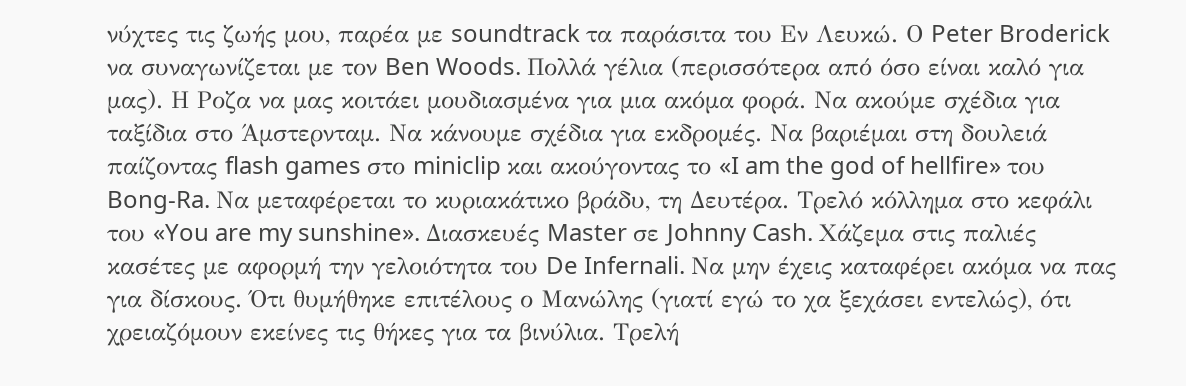νύχτες τις ζωής μου, παρέα με soundtrack τα παράσιτα του Εν Λευκώ. Ο Peter Broderick να συναγωνίζεται με τον Ben Woods. Πολλά γέλια (περισσότερα από όσο είναι καλό για μας). Η Ροζα να μας κοιτάει μουδιασμένα για μια ακόμα φορά. Να ακούμε σχέδια για ταξίδια στο Άμστερνταμ. Να κάνουμε σχέδια για εκδρομές. Να βαριέμαι στη δουλειά παίζοντας flash games στο miniclip και ακούγοντας το «I am the god of hellfire» του Bong-Ra. Να μεταφέρεται το κυριακάτικο βράδυ, τη Δευτέρα. Τρελό κόλλημα στο κεφάλι του «You are my sunshine». Διασκευές Master σε Johnny Cash. Χάζεμα στις παλιές κασέτες με αφορμή την γελοιότητα του De Infernali. Να μην έχεις καταφέρει ακόμα να πας για δίσκους. Ότι θυμήθηκε επιτέλους ο Μανώλης (γιατί εγώ το χα ξεχάσει εντελώς), ότι χρειαζόμουν εκείνες τις θήκες για τα βινύλια. Τρελή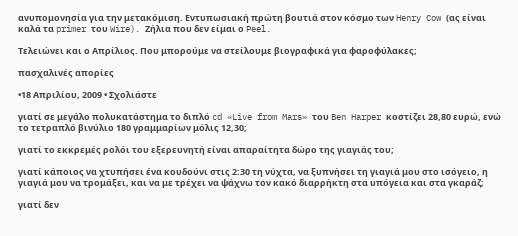ανυπομονησία για την μετακόμιση. Εντυπωσιακή πρώτη βουτιά στον κόσμο των Henry Cow (ας είναι καλά τα primer του Wire). Ζήλια που δεν είμαι ο Peel.

Τελειώνει και ο Απρίλιος. Που μπορούμε να στείλουμε βιογραφικά για φαροφύλακες;

πασχαλινές απορίες

•18 Απριλίου, 2009 • Σχολιάστε

γιατί σε μεγάλο πολυκατάστημα το διπλό cd «Live from Mars» του Ben Harper κοστίζει 28,80 ευρώ, ενώ το τετραπλό βινύλιο 180 γραμμαρίων μόλις 12,30;

γιατί το εκκρεμές ρολόι του εξερευνητή είναι απαραίτητα δώρο της γιαγιάς του;

γιατί κάποιος να χτυπήσει ένα κουδούνι στις 2:30 τη νύχτα, να ξυπνήσει τη γιαγιά μου στο ισόγειο, η γιαγιά μου να τρομάξει, και να με τρέχει να ψάχνω τον κακό διαρρήκτη στα υπόγεια και στα γκαράζ;

γιατί δεν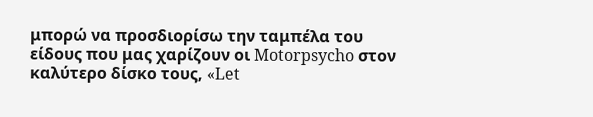μπορώ να προσδιορίσω την ταμπέλα του είδους που μας χαρίζουν οι Motorpsycho στον καλύτερο δίσκο τους, «Let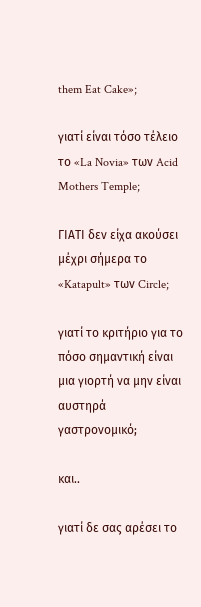them Eat Cake»;

γιατί είναι τόσο τέλειο το «La Novia» των Acid Mothers Temple;

ΓΙΑΤΙ δεν είχα ακούσει μέχρι σήμερα το «Katapult» των Circle;

γιατί το κριτήριο για το πόσο σημαντική είναι μια γιορτή να μην είναι αυστηρά γαστρονομικό;

και..

γιατί δε σας αρέσει το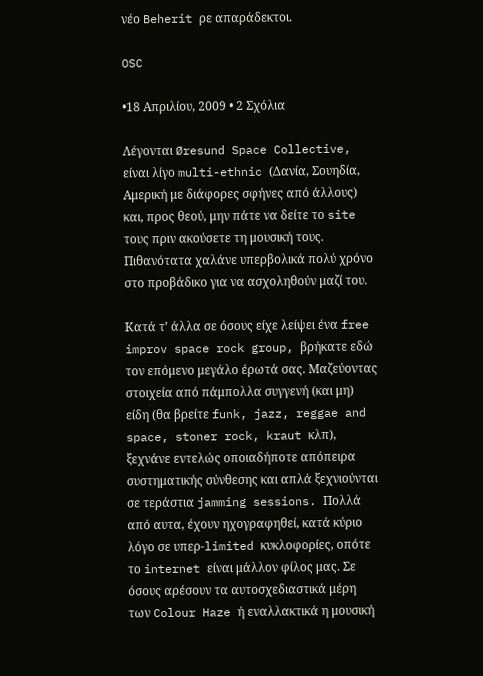νέο Beherit ρε απαράδεκτοι.

OSC

•18 Απριλίου, 2009 • 2 Σχόλια

Λέγονται Øresund Space Collective, είναι λίγο multi-ethnic (Δανία, Σουηδία, Αμερική με διάφορες σφήνες από άλλους) και, προς θεού, μην πάτε να δείτε το site τους πριν ακούσετε τη μουσική τους. Πιθανότατα χαλάνε υπερβολικά πολύ χρόνο στο προβάδικο για να ασχοληθούν μαζί του.

Κατά τ’ άλλα σε όσους είχε λείψει ένα free improv space rock group, βρήκατε εδώ τον επόμενο μεγάλο έρωτά σας. Μαζεύοντας στοιχεία από πάμπολλα συγγενή (και μη) είδη (θα βρείτε funk, jazz, reggae and space, stoner rock, kraut κλπ), ξεχνάνε εντελώς οποιαδήποτε απόπειρα συστηματικής σύνθεσης και απλά ξεχνιούνται σε τεράστια jamming sessions. Πολλά από αυτα, έχουν ηχογραφηθεί, κατά κύριο λόγο σε υπερ-limited κυκλοφορίες, οπότε το internet είναι μάλλον φίλος μας. Σε όσους αρέσουν τα αυτοσχεδιαστικά μέρη των Colour Haze ή εναλλακτικά η μουσική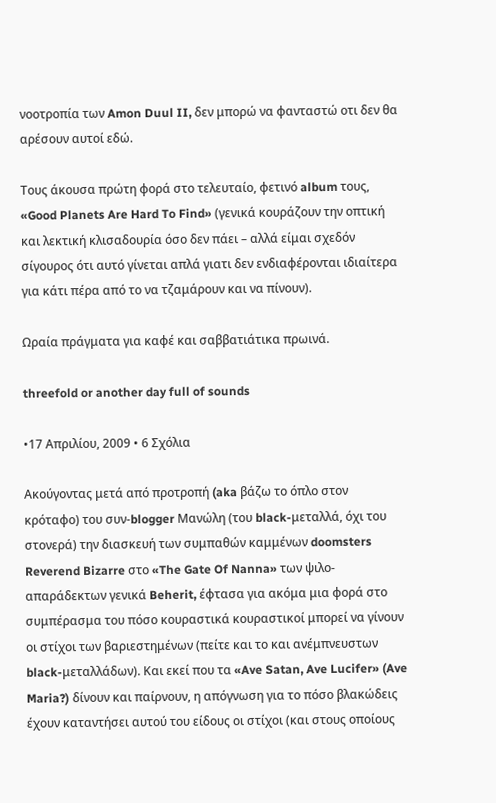νοοτροπία των Amon Duul II, δεν μπορώ να φανταστώ οτι δεν θα αρέσουν αυτοί εδώ.

Τους άκουσα πρώτη φορά στο τελευταίο, φετινό album τους, «Good Planets Are Hard To Find» (γενικά κουράζουν την οπτική και λεκτική κλισαδουρία όσο δεν πάει – αλλά είμαι σχεδόν σίγουρος ότι αυτό γίνεται απλά γιατι δεν ενδιαφέρονται ιδιαίτερα για κάτι πέρα από το να τζαμάρουν και να πίνουν).

Ωραία πράγματα για καφέ και σαββατιάτικα πρωινά.

threefold or another day full of sounds

•17 Απριλίου, 2009 • 6 Σχόλια

Ακούγοντας μετά από προτροπή (aka βάζω το όπλο στον κρόταφο) του συν-blogger Μανώλη (του black-μεταλλά, όχι του στονερά) την διασκευή των συμπαθών καμμένων doomsters Reverend Bizarre στο «The Gate Of Nanna» των ψιλο-απαράδεκτων γενικά Beherit, έφτασα για ακόμα μια φορά στο συμπέρασμα του πόσο κουραστικά κουραστικοί μπορεί να γίνουν οι στίχοι των βαριεστημένων (πείτε και το και ανέμπνευστων black-μεταλλάδων). Και εκεί που τα «Ave Satan, Ave Lucifer» (Ave Maria?) δίνουν και παίρνουν, η απόγνωση για το πόσο βλακώδεις έχουν καταντήσει αυτού του είδους οι στίχοι (και στους οποίους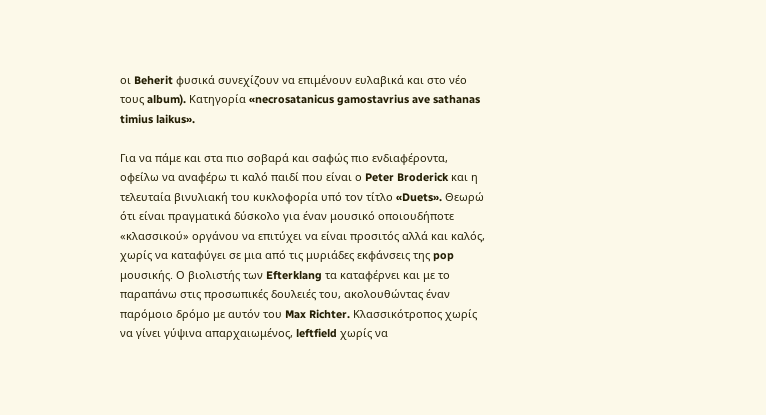οι Beherit φυσικά συνεχίζουν να επιμένουν ευλαβικά και στο νέο τους album). Κατηγορία «necrosatanicus gamostavrius ave sathanas timius laikus».

Για να πάμε και στα πιο σοβαρά και σαφώς πιο ενδιαφέροντα, οφείλω να αναφέρω τι καλό παιδί που είναι ο Peter Broderick και η τελευταία βινυλιακή του κυκλοφορία υπό τον τίτλο «Duets». Θεωρώ ότι είναι πραγματικά δύσκολο για έναν μουσικό οποιουδήποτε «κλασσικού» οργάνου να επιτύχει να είναι προσιτός αλλά και καλός, χωρίς να καταφύγει σε μια από τις μυριάδες εκφάνσεις της pop μουσικής. Ο βιολιστής των Efterklang τα καταφέρνει και με το παραπάνω στις προσωπικές δουλειές του, ακολουθώντας έναν παρόμοιο δρόμο με αυτόν του Max Richter. Κλασσικότροπος χωρίς να γίνει γύψινα απαρχαιωμένος, leftfield χωρίς να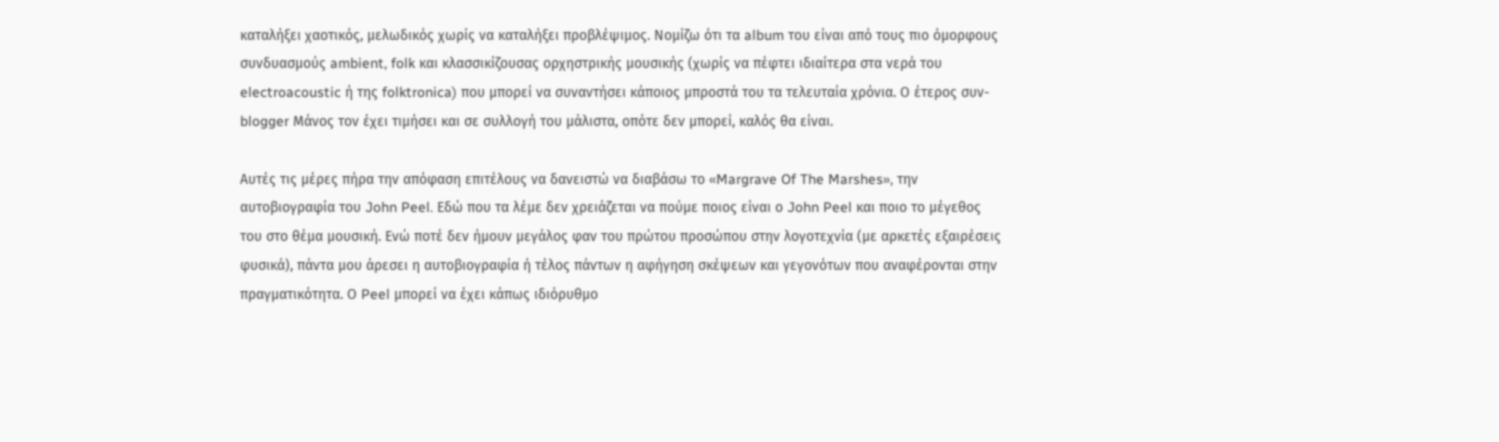καταλήξει χαοτικός, μελωδικός χωρίς να καταλήξει προβλέψιμος. Νομίζω ότι τα album του είναι από τους πιο όμορφους συνδυασμούς ambient, folk και κλασσικίζουσας ορχηστρικής μουσικής (χωρίς να πέφτει ιδιαίτερα στα νερά του electroacoustic ή της folktronica) που μπορεί να συναντήσει κάποιος μπροστά του τα τελευταία χρόνια. Ο έτερος συν-blogger Μάνος τον έχει τιμήσει και σε συλλογή του μάλιστα, οπότε δεν μπορεί, καλός θα είναι.

Αυτές τις μέρες πήρα την απόφαση επιτέλους να δανειστώ να διαβάσω το «Margrave Of The Marshes», την αυτοβιογραφία του John Peel. Εδώ που τα λέμε δεν χρειάζεται να πούμε ποιος είναι ο John Peel και ποιο το μέγεθος του στο θέμα μουσική. Ενώ ποτέ δεν ήμουν μεγάλος φαν του πρώτου προσώπου στην λογοτεχνία (με αρκετές εξαιρέσεις φυσικά), πάντα μου άρεσει η αυτοβιογραφία ή τέλος πάντων η αφήγηση σκέψεων και γεγονότων που αναφέρονται στην πραγματικότητα. Ο Peel μπορεί να έχει κάπως ιδιόρυθμο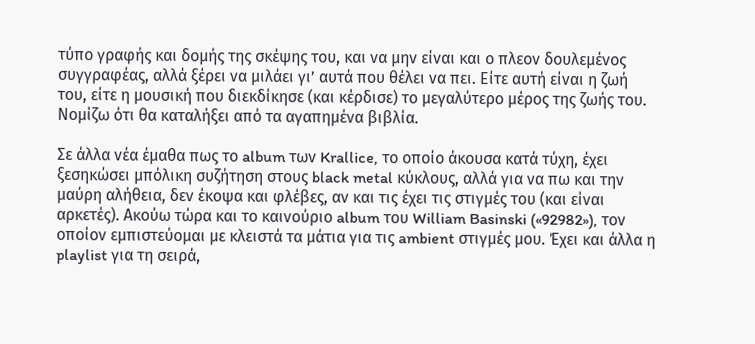τύπο γραφής και δομής της σκέψης του, και να μην είναι και ο πλεον δουλεμένος συγγραφέας, αλλά ξέρει να μιλάει γι’ αυτά που θέλει να πει. Είτε αυτή είναι η ζωή του, είτε η μουσική που διεκδίκησε (και κέρδισε) το μεγαλύτερο μέρος της ζωής του.  Νομίζω ότι θα καταλήξει από τα αγαπημένα βιβλία.

Σε άλλα νέα έμαθα πως το album των Krallice, το οποίο άκουσα κατά τύχη, έχει ξεσηκώσει μπόλικη συζήτηση στους black metal κύκλους, αλλά για να πω και την μαύρη αλήθεια, δεν έκοψα και φλέβες, αν και τις έχει τις στιγμές του (και είναι αρκετές). Ακούω τώρα και το καινούριο album του William Basinski («92982»), τον οποίον εμπιστεύομαι με κλειστά τα μάτια για τις ambient στιγμές μου. Έχει και άλλα η playlist για τη σειρά,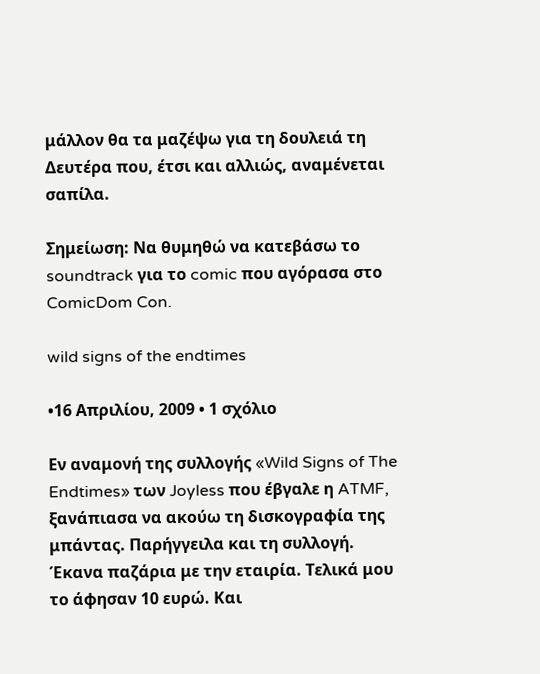μάλλον θα τα μαζέψω για τη δουλειά τη Δευτέρα που, έτσι και αλλιώς, αναμένεται σαπίλα.

Σημείωση: Να θυμηθώ να κατεβάσω το soundtrack για το comic που αγόρασα στο ComicDom Con.

wild signs of the endtimes

•16 Απριλίου, 2009 • 1 σχόλιο

Εν αναμονή της συλλογής «Wild Signs of The Endtimes» των Joyless που έβγαλε η ATMF, ξανάπιασα να ακούω τη δισκογραφία της μπάντας. Παρήγγειλα και τη συλλογή. Έκανα παζάρια με την εταιρία. Τελικά μου το άφησαν 10 ευρώ. Και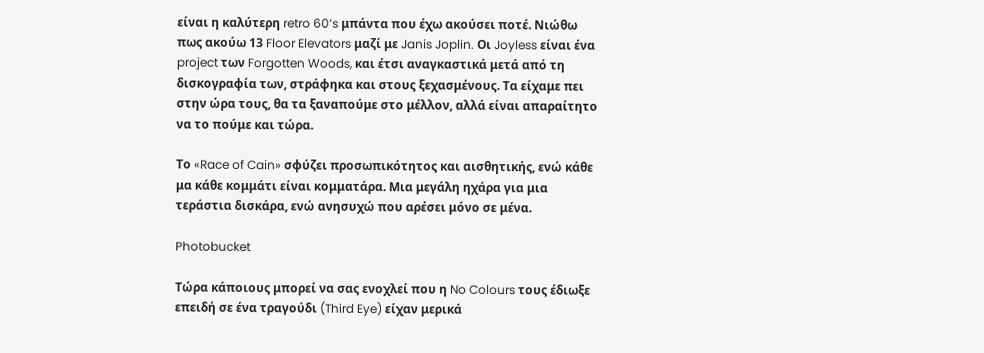είναι η καλύτερη retro 60’s μπάντα που έχω ακούσει ποτέ. Νιώθω πως ακούω 13 Floor Elevators μαζί με Janis Joplin. Οι Joyless είναι ένα project των Forgotten Woods, και έτσι αναγκαστικά μετά από τη δισκογραφία των, στράφηκα και στους ξεχασμένους. Τα είχαμε πει στην ώρα τους, θα τα ξαναπούμε στο μέλλον, αλλά είναι απαραίτητο να το πούμε και τώρα.

Το «Race of Cain» σφύζει προσωπικότητος και αισθητικής, ενώ κάθε μα κάθε κομμάτι είναι κομματάρα. Μια μεγάλη ηχάρα για μια τεράστια δισκάρα, ενώ ανησυχώ που αρέσει μόνο σε μένα.

Photobucket

Τώρα κάποιους μπορεί να σας ενοχλεί που η No Colours τους έδιωξε επειδή σε ένα τραγούδι (Third Eye) είχαν μερικά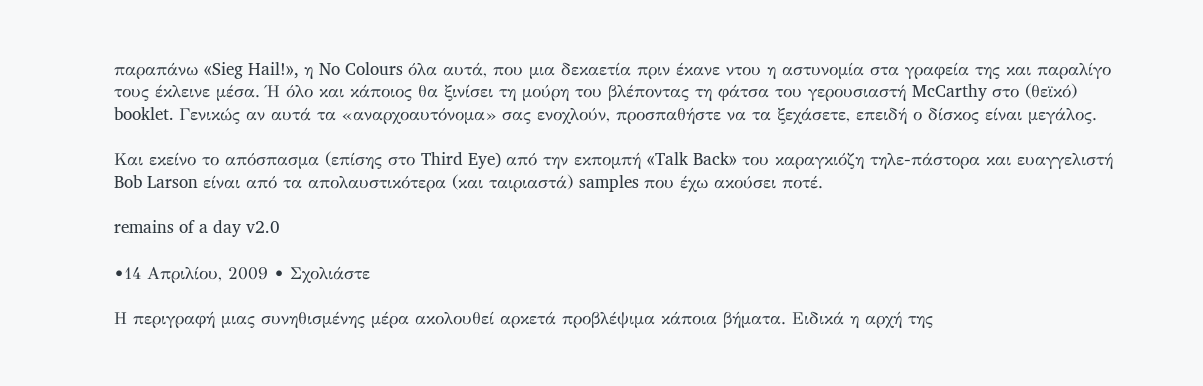παραπάνω «Sieg Hail!», η No Colours όλα αυτά, που μια δεκαετία πριν έκανε ντου η αστυνομία στα γραφεία της και παραλίγο τους έκλεινε μέσα. Ή όλο και κάποιος θα ξινίσει τη μούρη του βλέποντας τη φάτσα του γερουσιαστή McCarthy στο (θεϊκό) booklet. Γενικώς αν αυτά τα «αναρχοαυτόνομα» σας ενοχλούν, προσπαθήστε να τα ξεχάσετε, επειδή ο δίσκος είναι μεγάλος.

Και εκείνο το απόσπασμα (επίσης στο Third Eye) από την εκπομπή «Talk Back» του καραγκιόζη τηλε-πάστορα και ευαγγελιστή Bob Larson είναι από τα απολαυστικότερα (και ταιριαστά) samples που έχω ακούσει ποτέ.

remains of a day v2.0

•14 Απριλίου, 2009 • Σχολιάστε

Η περιγραφή μιας συνηθισμένης μέρα ακολουθεί αρκετά προβλέψιμα κάποια βήματα. Ειδικά η αρχή της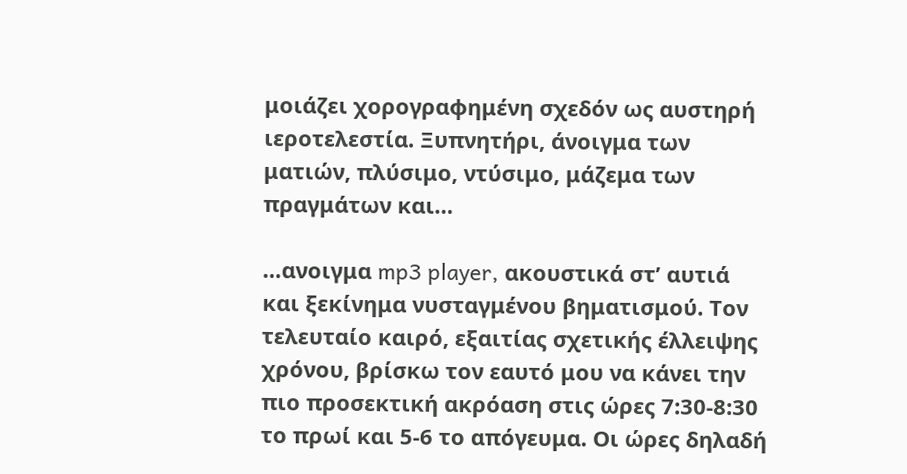μοιάζει χορογραφημένη σχεδόν ως αυστηρή ιεροτελεστία. Ξυπνητήρι, άνοιγμα των ματιών, πλύσιμο, ντύσιμο, μάζεμα των πραγμάτων και…

…ανοιγμα mp3 player, ακουστικά στ’ αυτιά και ξεκίνημα νυσταγμένου βηματισμού. Τον τελευταίο καιρό, εξαιτίας σχετικής έλλειψης χρόνου, βρίσκω τον εαυτό μου να κάνει την πιο προσεκτική ακρόαση στις ώρες 7:30-8:30 το πρωί και 5-6 το απόγευμα. Οι ώρες δηλαδή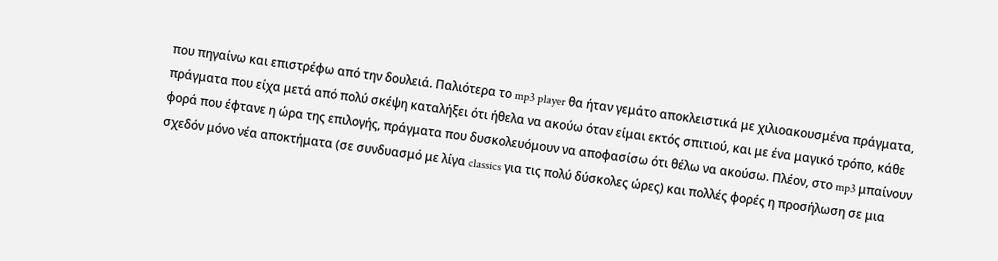που πηγαίνω και επιστρέφω από την δουλειά. Παλιότερα το mp3 player θα ήταν γεμάτο αποκλειστικά με χιλιοακουσμένα πράγματα, πράγματα που είχα μετά από πολύ σκέψη καταλήξει ότι ήθελα να ακούω όταν είμαι εκτός σπιτιού, και με ένα μαγικό τρόπο, κάθε φορά που έφτανε η ώρα της επιλογής, πράγματα που δυσκολευόμουν να αποφασίσω ότι θέλω να ακούσω. Πλέον, στο mp3 μπαίνουν σχεδόν μόνο νέα αποκτήματα (σε συνδυασμό με λίγα classics για τις πολύ δύσκολες ώρες) και πολλές φορές η προσήλωση σε μια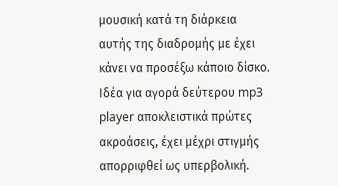μουσική κατά τη διάρκεια αυτής της διαδρομής με έχει κάνει να προσέξω κάποιο δίσκο. Ιδέα για αγορά δεύτερου mp3 player αποκλειστικά πρώτες ακροάσεις, έχει μέχρι στιγμής απορριφθεί ως υπερβολική.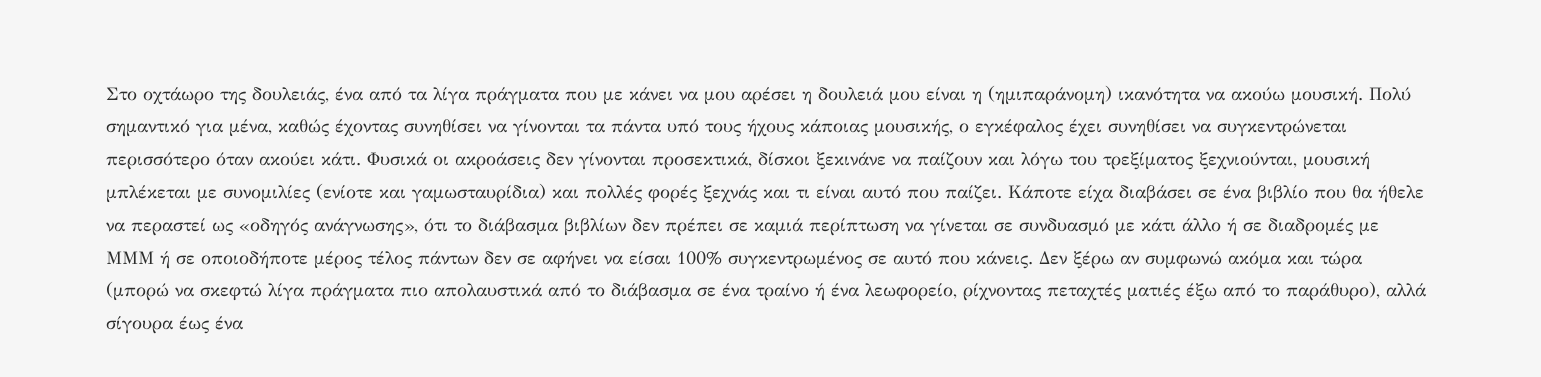Στο οχτάωρο της δουλειάς, ένα από τα λίγα πράγματα που με κάνει να μου αρέσει η δουλειά μου είναι η (ημιπαράνομη) ικανότητα να ακούω μουσική. Πολύ σημαντικό για μένα, καθώς έχοντας συνηθίσει να γίνονται τα πάντα υπό τους ήχους κάποιας μουσικής, ο εγκέφαλος έχει συνηθίσει να συγκεντρώνεται περισσότερο όταν ακούει κάτι. Φυσικά οι ακροάσεις δεν γίνονται προσεκτικά, δίσκοι ξεκινάνε να παίζουν και λόγω του τρεξίματος ξεχνιούνται, μουσική μπλέκεται με συνομιλίες (ενίοτε και γαμωσταυρίδια) και πολλές φορές ξεχνάς και τι είναι αυτό που παίζει. Κάποτε είχα διαβάσει σε ένα βιβλίο που θα ήθελε να περαστεί ως «οδηγός ανάγνωσης», ότι το διάβασμα βιβλίων δεν πρέπει σε καμιά περίπτωση να γίνεται σε συνδυασμό με κάτι άλλο ή σε διαδρομές με ΜΜΜ ή σε οποιοδήποτε μέρος τέλος πάντων δεν σε αφήνει να είσαι 100% συγκεντρωμένος σε αυτό που κάνεις. Δεν ξέρω αν συμφωνώ ακόμα και τώρα (μπορώ να σκεφτώ λίγα πράγματα πιο απολαυστικά από το διάβασμα σε ένα τραίνο ή ένα λεωφορείο, ρίχνοντας πεταχτές ματιές έξω από το παράθυρο), αλλά σίγουρα έως ένα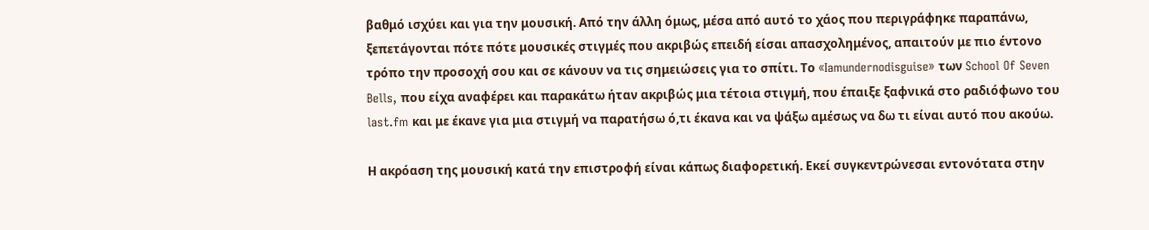βαθμό ισχύει και για την μουσική. Από την άλλη όμως, μέσα από αυτό το χάος που περιγράφηκε παραπάνω, ξεπετάγονται πότε πότε μουσικές στιγμές που ακριβώς επειδή είσαι απασχολημένος, απαιτούν με πιο έντονο τρόπο την προσοχή σου και σε κάνουν να τις σημειώσεις για το σπίτι. Το «Iamundernodisguise» των School Of Seven Bells, που είχα αναφέρει και παρακάτω ήταν ακριβώς μια τέτοια στιγμή, που έπαιξε ξαφνικά στο ραδιόφωνο του last.fm και με έκανε για μια στιγμή να παρατήσω ό,τι έκανα και να ψάξω αμέσως να δω τι είναι αυτό που ακούω.

Η ακρόαση της μουσική κατά την επιστροφή είναι κάπως διαφορετική. Εκεί συγκεντρώνεσαι εντονότατα στην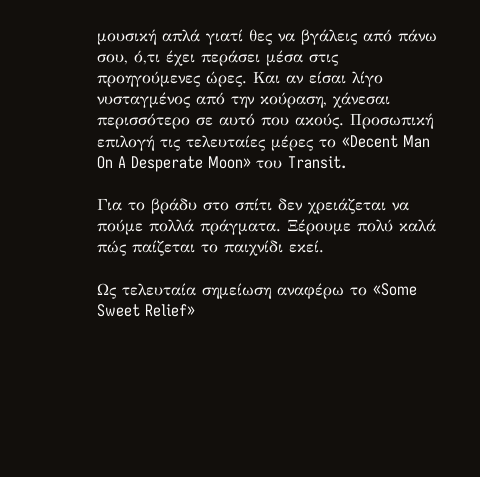μουσική απλά γιατί θες να βγάλεις από πάνω σου, ό,τι έχει περάσει μέσα στις προηγούμενες ώρες. Και αν είσαι λίγο νυσταγμένος από την κούραση, χάνεσαι περισσότερο σε αυτό που ακούς. Προσωπική επιλογή τις τελευταίες μέρες το «Decent Man On A Desperate Moon» του Transit.

Για το βράδυ στο σπίτι δεν χρειάζεται να πούμε πολλά πράγματα. Ξέρουμε πολύ καλά πώς παίζεται το παιχνίδι εκεί.

Ως τελευταία σημείωση αναφέρω το «Some Sweet Relief»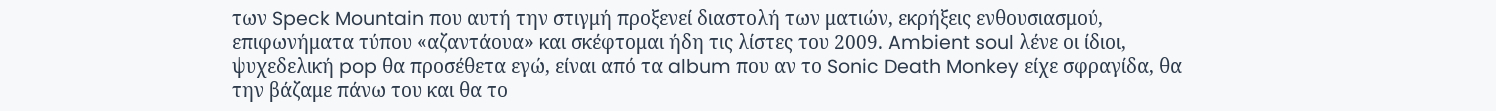των Speck Mountain που αυτή την στιγμή προξενεί διαστολή των ματιών, εκρήξεις ενθουσιασμού, επιφωνήματα τύπου «αζαντάουα» και σκέφτομαι ήδη τις λίστες του 2009. Ambient soul λένε οι ίδιοι, ψυχεδελική pop θα προσέθετα εγώ, είναι από τα album που αν το Sonic Death Monkey είχε σφραγίδα, θα την βάζαμε πάνω του και θα το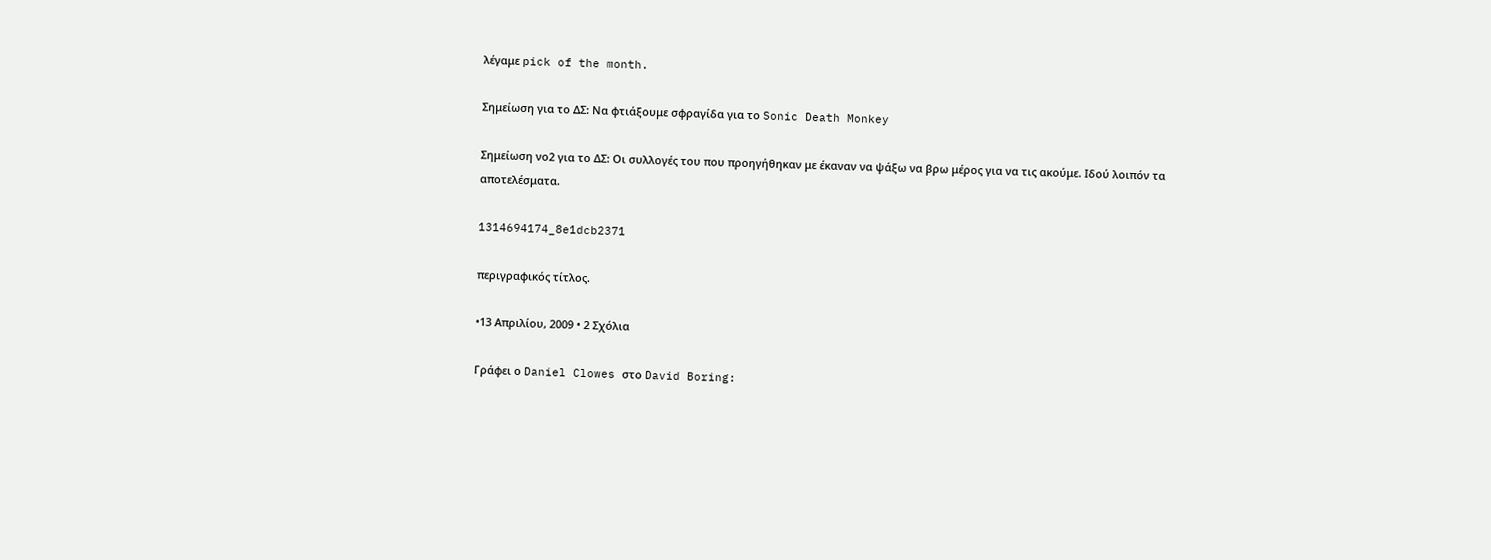λέγαμε pick of the month.

Σημείωση για το ΔΣ: Να φτιάξουμε σφραγίδα για το Sonic Death Monkey

Σημείωση νο2 για το ΔΣ: Οι συλλογές του που προηγήθηκαν με έκαναν να ψάξω να βρω μέρος για να τις ακούμε. Ιδού λοιπόν τα αποτελέσματα.

1314694174_8e1dcb2371

περιγραφικός τίτλος.

•13 Απριλίου, 2009 • 2 Σχόλια

Γράφει ο Daniel Clowes στο David Boring: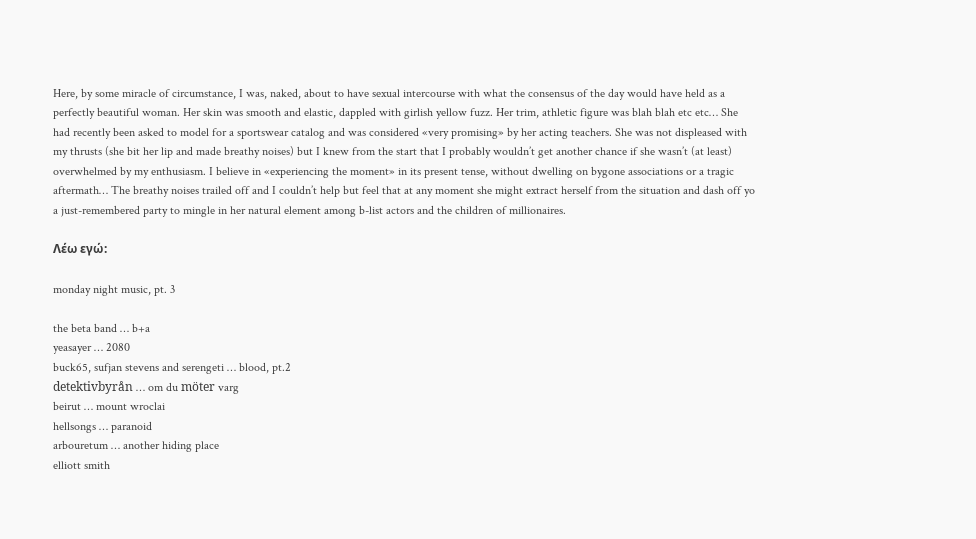Here, by some miracle of circumstance, I was, naked, about to have sexual intercourse with what the consensus of the day would have held as a perfectly beautiful woman. Her skin was smooth and elastic, dappled with girlish yellow fuzz. Her trim, athletic figure was blah blah etc etc… She had recently been asked to model for a sportswear catalog and was considered «very promising» by her acting teachers. She was not displeased with my thrusts (she bit her lip and made breathy noises) but I knew from the start that I probably wouldn’t get another chance if she wasn’t (at least) overwhelmed by my enthusiasm. I believe in «experiencing the moment» in its present tense, without dwelling on bygone associations or a tragic aftermath… The breathy noises trailed off and I couldn’t help but feel that at any moment she might extract herself from the situation and dash off yo a just-remembered party to mingle in her natural element among b-list actors and the children of millionaires.

Λέω εγώ:

monday night music, pt. 3

the beta band … b+a
yeasayer … 2080
buck65, sufjan stevens and serengeti … blood, pt.2
detektivbyrån … om du möter varg
beirut … mount wroclai
hellsongs … paranoid
arbouretum … another hiding place
elliott smith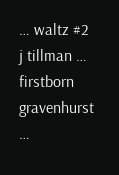… waltz #2
j tillman … firstborn
gravenhurst …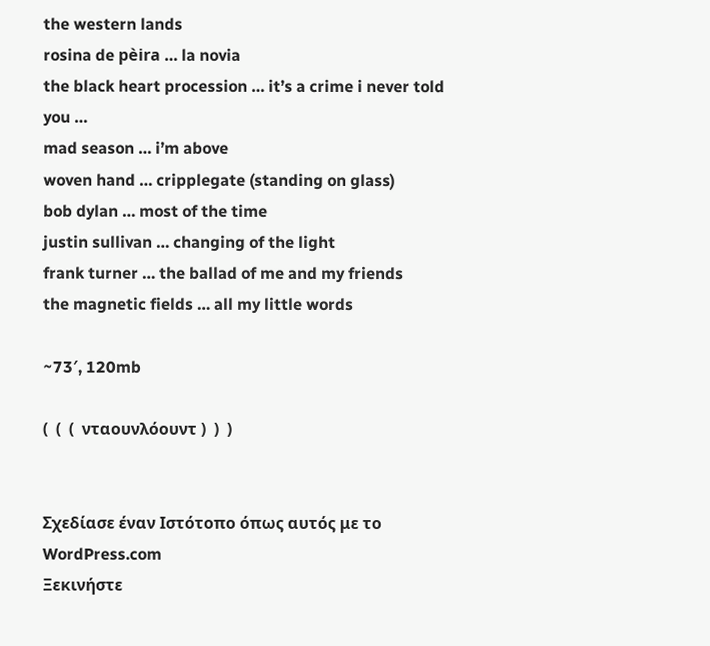the western lands
rosina de pèira … la novia
the black heart procession … it’s a crime i never told you …
mad season … i’m above
woven hand … cripplegate (standing on glass)
bob dylan … most of the time
justin sullivan … changing of the light
frank turner … the ballad of me and my friends
the magnetic fields … all my little words

~73′, 120mb

(  (  (  νταουνλόουντ )  )  )


Σχεδίασε έναν Ιστότοπο όπως αυτός με το WordPress.com
Ξεκινήστε